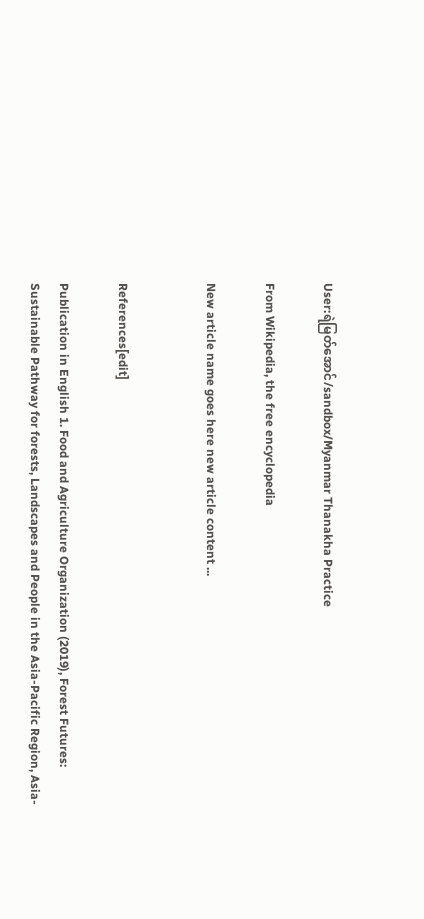User:ရဲမြတ်အောင်/sandbox/Myanmar Thanakha Practice

From Wikipedia, the free encyclopedia

New article name goes here new article content ...


References[edit]

Publication in English 1. Food and Agriculture Organization (2019), Forest Futures: Sustainable Pathway for forests, Landscapes and People in the Asia-Pacific Region, Asia-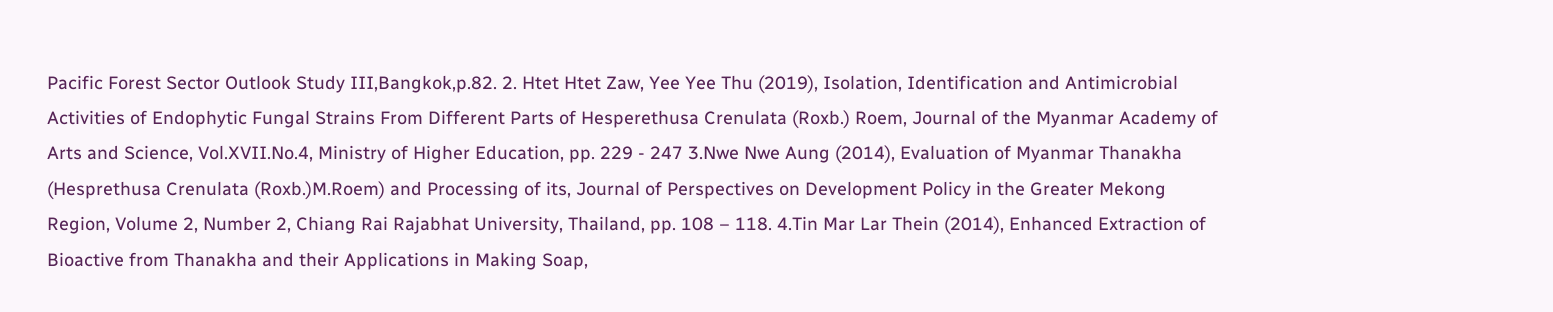Pacific Forest Sector Outlook Study III,Bangkok,p.82. 2. Htet Htet Zaw, Yee Yee Thu (2019), Isolation, Identification and Antimicrobial Activities of Endophytic Fungal Strains From Different Parts of Hesperethusa Crenulata (Roxb.) Roem, Journal of the Myanmar Academy of Arts and Science, Vol.XVII.No.4, Ministry of Higher Education, pp. 229 - 247 3.Nwe Nwe Aung (2014), Evaluation of Myanmar Thanakha (Hesprethusa Crenulata (Roxb.)M.Roem) and Processing of its, Journal of Perspectives on Development Policy in the Greater Mekong Region, Volume 2, Number 2, Chiang Rai Rajabhat University, Thailand, pp. 108 – 118. 4.Tin Mar Lar Thein (2014), Enhanced Extraction of Bioactive from Thanakha and their Applications in Making Soap,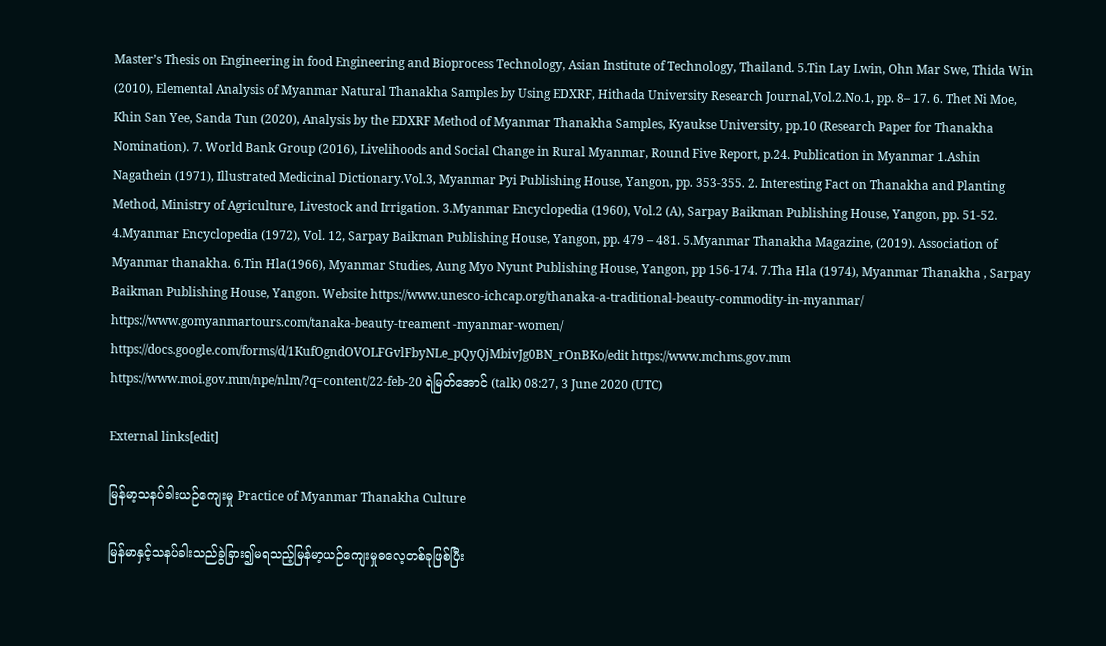Master’s Thesis on Engineering in food Engineering and Bioprocess Technology, Asian Institute of Technology, Thailand. 5.Tin Lay Lwin, Ohn Mar Swe, Thida Win (2010), Elemental Analysis of Myanmar Natural Thanakha Samples by Using EDXRF, Hithada University Research Journal,Vol.2.No.1, pp. 8– 17. 6. Thet Ni Moe, Khin San Yee, Sanda Tun (2020), Analysis by the EDXRF Method of Myanmar Thanakha Samples, Kyaukse University, pp.10 (Research Paper for Thanakha Nomination). 7. World Bank Group (2016), Livelihoods and Social Change in Rural Myanmar, Round Five Report, p.24. Publication in Myanmar 1.Ashin Nagathein (1971), Illustrated Medicinal Dictionary.Vol.3, Myanmar Pyi Publishing House, Yangon, pp. 353-355. 2. Interesting Fact on Thanakha and Planting Method, Ministry of Agriculture, Livestock and Irrigation. 3.Myanmar Encyclopedia (1960), Vol.2 (A), Sarpay Baikman Publishing House, Yangon, pp. 51-52. 4.Myanmar Encyclopedia (1972), Vol. 12, Sarpay Baikman Publishing House, Yangon, pp. 479 – 481. 5.Myanmar Thanakha Magazine, (2019). Association of Myanmar thanakha. 6.Tin Hla(1966), Myanmar Studies, Aung Myo Nyunt Publishing House, Yangon, pp 156-174. 7.Tha Hla (1974), Myanmar Thanakha , Sarpay Baikman Publishing House, Yangon. Website https://www.unesco-ichcap.org/thanaka-a-traditional-beauty-commodity-in-myanmar/ https://www.gomyanmartours.com/tanaka-beauty-treament -myanmar-women/ https://docs.google.com/forms/d/1KufOgndOVOLFGvlFbyNLe_pQyQjMbivJg0BN_rOnBKo/edit https://www.mchms.gov.mm https://www.moi.gov.mm/npe/nlm/?q=content/22-feb-20 ရဲမြတ်အောင် (talk) 08:27, 3 June 2020 (UTC)

External links[edit]

မြန်မာ့သနပ်ခါးယဉ်ကျေးမှု Practice of Myanmar Thanakha Culture

မြန်မာနှင့်သနပ်ခါးသည်ခွဲခြား၍မရသည့်မြန်မာ့ယဉ်ကျေးမှုဓလေ့တစ်ခုဖြစ်ပြီး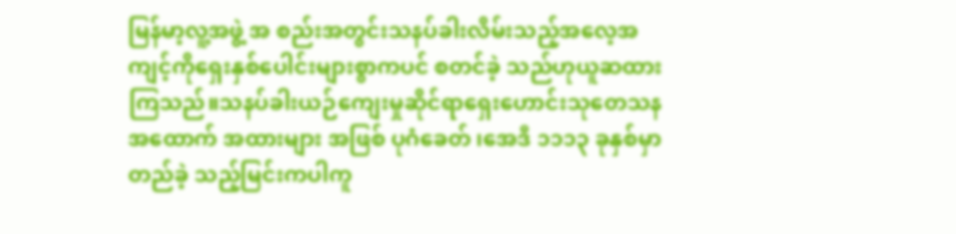မြန်မာ့လူ့အဖွဲ့ အ စည်းအတွင်းသနပ်ခါးလိမ်းသည့်အလေ့အကျင့်ကိုရှေးနှစ်ပေါင်းများစွာကပင် စတင်ခဲ့ သည်ဟုယူဆထားကြသည်။သနပ်ခါးယဉ်ကျေးမှုဆိုင်ရာရှေးဟောင်းသုတေသန အထောက် အထားများ အဖြစ် ပုဂံခေတ် ၊အေဒီ ၁၁၁၃ ခုနှစ်မှာ တည်ခဲ့ သည့်မြင်းကပါကူ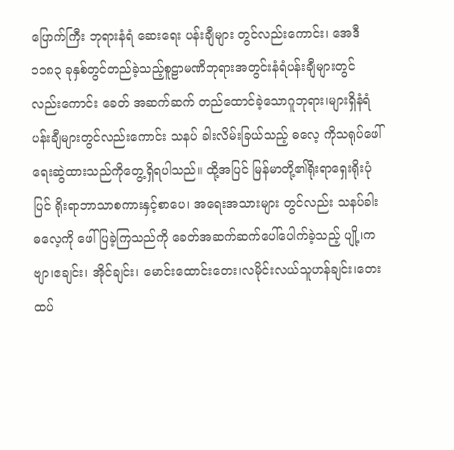ပြောက်ကြီး ဘုရားနံရံ ဆေးရေး ပန်းချီများ တွင်လည်းကောင်း၊ အေဒီ ၁၁၈၃ ခုနှစ်တွင်တည်ခဲ့သည့်စူဠာမဏိဘုရားအတွင်းနံရံပန်းချီများတွင် လည်းကောင်း ခေတ် အဆက်ဆက် တည်ထောင်ခဲ့သောဂူဘုရား၊များရှိနံရံပန်းချီများတွင်လည်းကောင်း သနပ် ခါးလိမ်းခြယ်သည့် ဓလေ့ ကိုသရုပ်ဖေါ်ရေးဆွဲထားသည်ကိုတွေ့ရှိရပါသည်။ ထို့အပြင် မြန်မာတို့၏ရိုးရာရှေးရိုးပုံပြင် ရိုးရာဘာသာစကားနှင့်စာပေ၊ အရေးအသားများ တွင်လည်း သနပ်ခါး ဓလေ့ကို ဖေါ်ပြခဲ့ကြသည်ကို ခေတ်အဆက်ဆက်ပေါ်ပေါက်ခဲ့သည့် ပျို့၊ကဗျာ၊ဧချင်း၊ အိုင်ချင်း၊ မောင်းထောင်းတေး၊လမိုင်းလယ်သူဟန်ချင်း၊တေးထပ်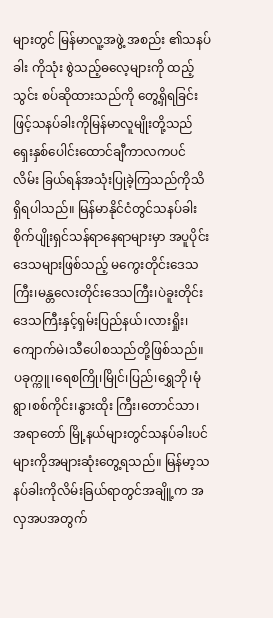များတွင် မြန်မာလူ့အဖွဲ့ အစည်း ၏သနပ်ခါး ကိုသုံး စွဲသည့်ဓလေ့များကို ထည့်သွင်း စပ်ဆိုထားသည်ကို တွေ့ရှိရခြင်းဖြင့်သနပ်ခါးကိုမြန်မာလူမျိုးတို့သည်ရှေးနှစ်ပေါင်းထောင်ချီကာလကပင်လိမ်း ခြယ်ရန်အသုံးပြုခဲ့ကြသည်ကိုသိရှိရပါသည်။ မြန်မာနိုင်ငံတွင်သနပ်ခါးစိုက်ပျိုးရှင်သန်ရာနေရာများမှာ အပူပိုင်းဒေသများဖြစ်သည့် မကွေးတိုင်းဒေသကြီး၊မန္တလေးတိုင်းဒေသကြီး၊ပဲခူးတိုင်းဒေသကြီးနှင့်ရှမ်းပြည်နယ်၊လားရှိုး၊ ကျောက်မဲ၊သီပေါစသည်တို့ဖြစ်သည်။ ပခုက္ကူ၊ရေစကြို၊မြိုင်၊ပြည်၊ရွှေဘို၊မုံရွာ၊စစ်ကိုင်း၊နွားထိုး ကြီး၊တောင်သာ၊အရာတော် မြို့နယ်များတွင်သနပ်ခါးပင်များကိုအများဆုံးတွေ့ရသည်။ မြန်မာ့သနပ်ခါးကိုလိမ်းခြယ်ရာတွင်အချိူ့က အလှအပအတွက်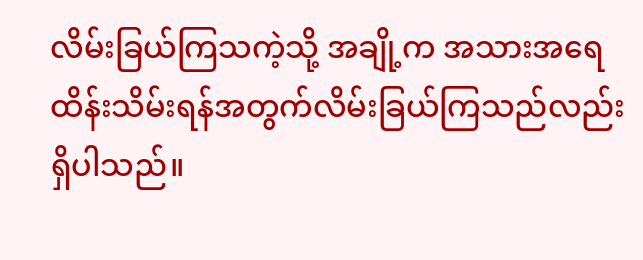လိမ်းခြယ်ကြသကဲ့သို့ အချို့က အသားအရေထိန်းသိမ်းရန်အတွက်လိမ်းခြယ်ကြသည်လည်းရှိပါသည်။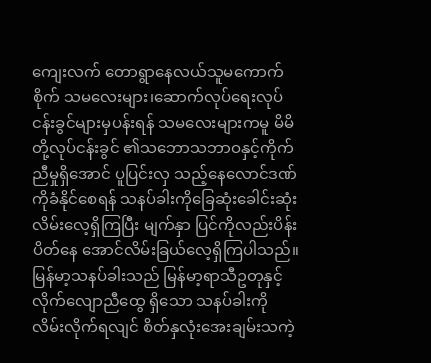ကျေးလက် တောရွာနေလယ်သူမကောက်စိုက် သမလေးများ၊ဆောက်လုပ်ရေးလုပ် ငန်းခွင်များမှပန်းရန် သမလေးများကမူ မိမိတို့လုပ်ငန်းခွင် ၏သဘောသဘာဝနှင့်ကိုက်ညီမှုရှိအောင် ပူပြင်းလှ သည့်နေလောင်ဒဏ်ကိုခံနိုင်စေရန် သနပ်ခါးကိုခြေဆုံးခေါင်းဆုံးလိမ်းလေ့ရှိကြပြီး မျက်နှာ ပြင်ကိုလည်းပိန်းပိတ်နေ အောင်လိမ်းခြယ်လေ့ရှိကြပါသည်။ မြန်မာ့သနပ်ခါးသည် မြန်မာ့ရာသီဥတုနှင့် လိုက်လျောညီထွေ ရှိသော သနပ်ခါးကို လိမ်းလိုက်ရလျင် စိတ်နှလုံးအေးချမ်းသကဲ့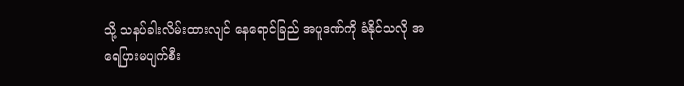သို့ သနပ်ခါးလိမ်းထားလျင် နေရောင်ခြည် အပူဒဏ်ကို ခံနိုင်သလို အရေပြားမပျက်စီး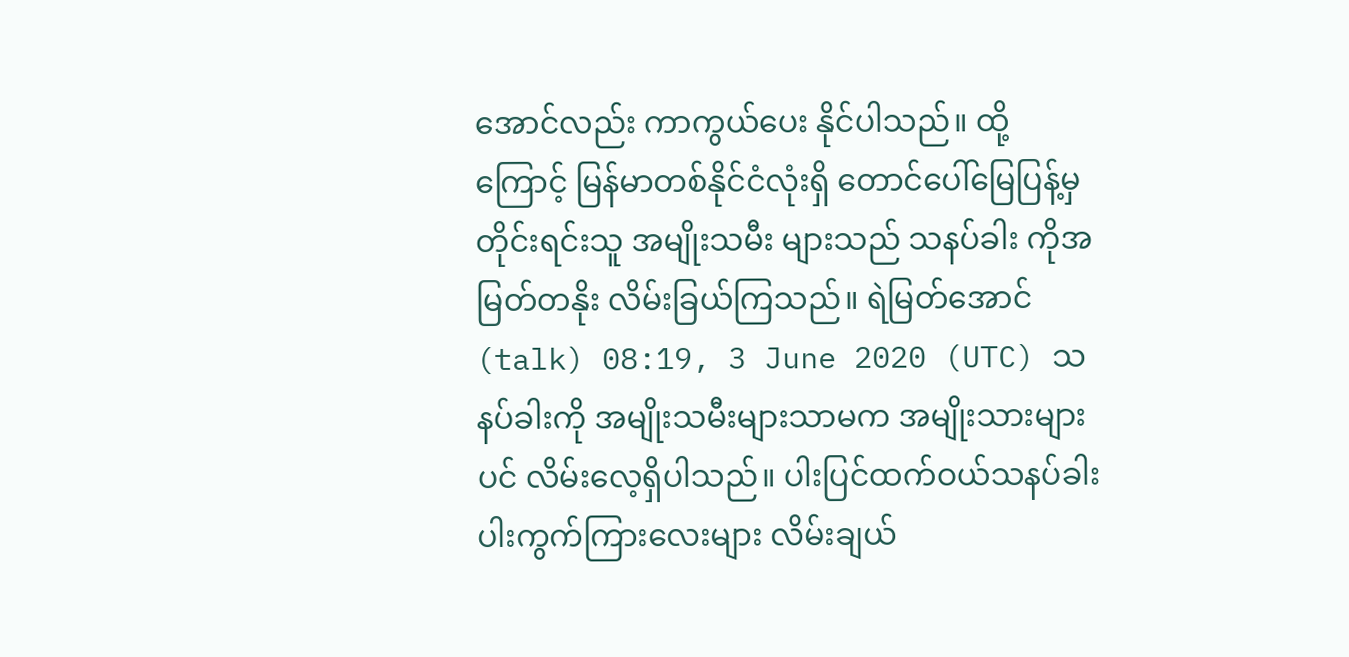အောင်လည်း ကာကွယ်ပေး နိုင်ပါသည်။ ထို့ကြောင့် မြန်မာတစ်နိုင်ငံလုံးရှိ တောင်ပေါ်မြေပြန့်မှ တိုင်းရင်းသူ အမျိုးသမီး များသည် သနပ်ခါး ကိုအမြတ်တနိုး လိမ်းခြယ်ကြသည်။ ရဲမြတ်အောင် (talk) 08:19, 3 June 2020 (UTC) သနပ်ခါးကို အမျိုးသမီးများသာမက အမျိုးသားများပင် လိမ်းလေ့ရှိပါသည်။ ပါးပြင်ထက်ဝယ်သနပ်ခါးပါးကွက်ကြားလေးများ လိမ်းချယ်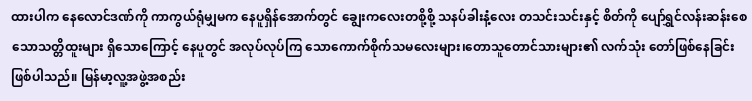ထားပါက နေလောင်ဒဏ်ကို ကာကွယ်ရုံမျှမက နေပူရှိန်အောက်တွင် ချွေးကလေးတစို့စို့ သနပ်ခါးနံ့လေး တသင်းသင်းနှင့် စိတ်ကို ပျော်ရွှင်လန်းဆန်းစေ သောသတ္တိထူးများ ရှိသောကြောင့် နေပူတွင် အလုပ်လုပ်ကြ သောကောက်စိုက်သမလေးများ၊တောသူတောင်သားများ၏ လက်သုံး တော်ဖြစ်နေခြင်း ဖြစ်ပါသည်။ မြန်မာ့လူ့အဖွဲ့အစည်း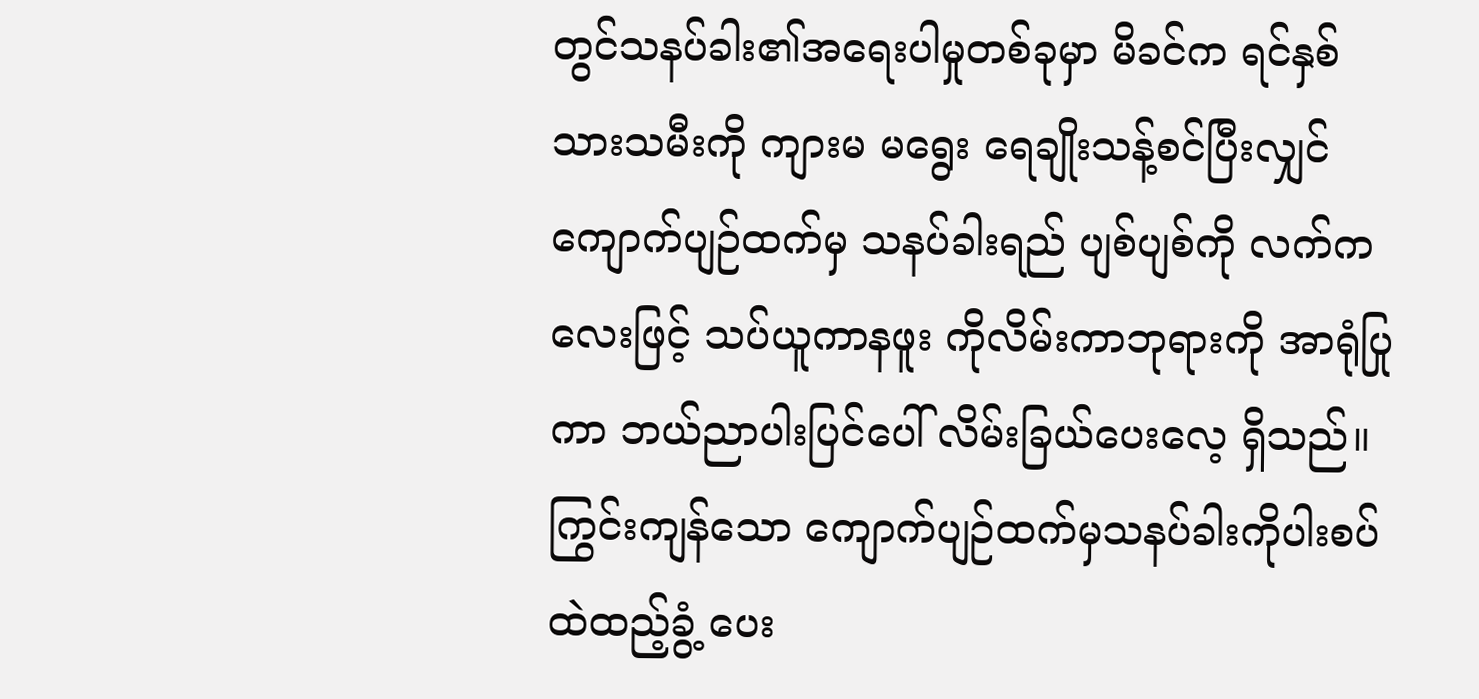တွင်သနပ်ခါး၏အရေးပါမှုတစ်ခုမှာ မိခင်က ရင်နှစ်သားသမီးကို ကျားမ မရွေး ရေချိုးသန့်စင်ပြီးလျှင် ကျောက်ပျဉ်ထက်မှ သနပ်ခါးရည် ပျစ်ပျစ်ကို လက်ကလေးဖြင့် သပ်ယူကာနဖူး ကိုလိမ်းကာဘုရားကို အာရုံပြုကာ ဘယ်ညာပါးပြင်ပေါ် လိမ်းခြယ်ပေးလေ့ ရှိသည်။ ကြွင်းကျန်သော ကျောက်ပျဉ်ထက်မှသနပ်ခါးကိုပါးစပ်ထဲထည့်ခွံ့ ပေး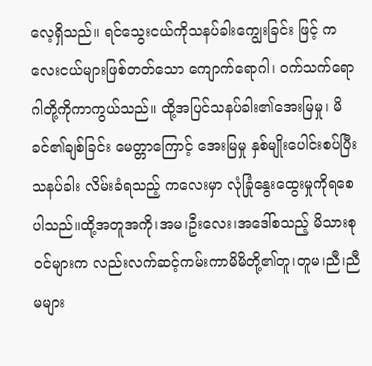လေ့ရှိသည်။ ရင်သွေးငယ်ကိုသနပ်ခါးကျွေးခြင်း ဖြင့် ကလေးငယ်များဖြစ်တတ်သော ကျောက်ရောဂါ၊ ဝက်သက်ရောဂါတို့ကိုကာကွယ်သည်။ ထို့အပြင်သနပ်ခါး၏အေးမြမှု၊ မိခင်၏ချစ်ခြင်း မေတ္တာကြောင့် အေးမြမှု နှစ်မျိုးပေါင်းစပ်ပြီးသနပ်ခါး လိမ်းခံရသည့် ကလေးမှာ လုံခြုံနွေးထွေးမှုကိုရစေပါသည်။ထို့အတူအကို၊အမ၊ဦးလေး၊အဒေါ်စသည့် မိသားစုဝင်များက လည်းလက်ဆင့်ကမ်းကာမိမိတို့၏တူ၊တူမ၊ညီ၊ညီမများ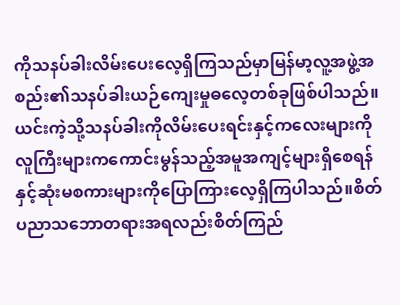ကိုသနပ်ခါးလိမ်းပေးလေ့ရှိကြသည်မှာမြန်မာ့လူ့အဖွဲ့အစည်း၏သနပ်ခါးယဉ်ကျေးမှုဓလေ့တစ်ခုဖြစ်ပါသည်။ယင်းကဲ့သို့သနပ်ခါးကိုလိမ်းပေးရင်းနှင့်ကလေးများကိုလူကြီးများကကောင်းမွန်သည့်အမူအကျင့်များရှိစေရန်နှင့်ဆုံးမစကားများကိုပြောကြားလေ့ရှိကြပါသည်။စိတ်ပညာသဘောတရားအရလည်းစိတ်ကြည်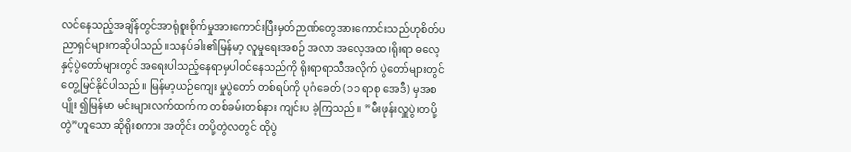လင်နေသည့်အချိန်တွင်အာရုံစူးစိုက်မှုအားကောင်းပြီးမှတ်ဉာဏ်တွေအားကောင်းသည်ဟုစိတ်ပညာရှင်များကဆိုပါသည်။သနပ်ခါး၏မြန်မာ့ လူမှုရေးအစဉ် အလာ အလေ့အထ၊ရိုးရာ ဓလေ့နှင့်ပွဲတော်များတွင် အရေးပါသည့်နေရာမှပါဝင်နေသည်ကို ရိုးရာရာသီအလိုက် ပွဲတော်များတွင်တွေ့မြင်နိုင်ပါသည်။ မြန်မာ့ယဉ်ကျေး မှုပွဲတော် တစ်ရပ်ကို ပုဂံခေတ် (၁၁ ရာစု အေဒီ) မှအစပျိုး ၍မြန်မာ မင်းများလက်ထက်က တစ်ခမ်းတစ်နား ကျင်းပ ခဲ့ကြသည်။ ”မီးဖုန်းလှူပွဲ၊တပို့တွဲ”ဟူသော ဆိုရိုးစကား အတိုင်း တပို့တွဲလတွင် ထိုပွဲ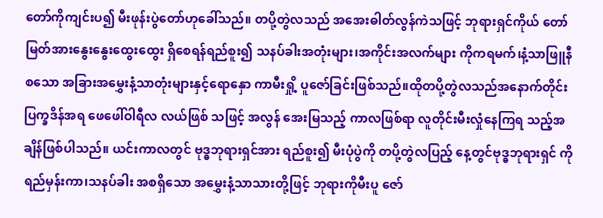တော်ကိုကျင်းပ၍ မီးဖုန်းပွဲတော်ဟုခေါ်သည်။ တပို့တွဲလသည် အအေးဓါတ်လွန်ကဲသဖြင့် ဘုရားရှင်ကိုယ် တော်မြတ်အားနွေးနွေးထွေးထွေး ရှိစေရန်ရည်စူး၍ သနပ်ခါးအတုံးများ၊အကိုင်းအလက်များ ကိုကရမက်၊နံ့သာဖြူနီ စသော အခြားအမွှေးနံ့သာတုံးများနှင့်ရောနှော ကာမီးရှို့ ပူဇော်ခြင်းဖြစ်သည်။ထိုတပို့တွဲလသည်အနောက်တိုင်းပြက္ခဒိန်အရ ဖေဖေါ်ဝါရီလ လယ်ဖြစ် သဖြင့် အလွန် အေးမြသည့် ကာလဖြစ်ရာ လူတိုင်းမီးလှုံနေကြရ သည့်အချိန်ဖြစ်ပါသည်။ ယင်းကာလတွင် ဗုဒ္ဓဘုရားရှင်အား ရည်စူး၍ မီးပုံပွဲကို တပို့တွဲလပြည့် နေ့တွင်ဗုဒ္ဓဘုရားရှင် ကို ရည်မှန်းကာ၊သနပ်ခါး အစရှိသော အမွှေးနံ့သာသားတို့ဖြင့် ဘုရားကိုမီးပူ ဇော်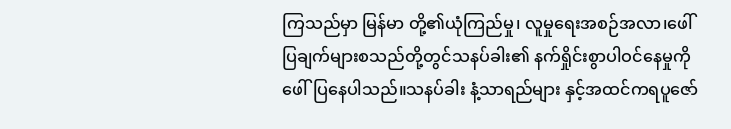ကြသည်မှာ မြန်မာ တို့၏ယုံကြည်မှု၊ လူမှုရေးအစဉ်အလာ၊ဖေါ်ပြချက်များစသည်တို့တွင်သနပ်ခါး၏ နက်ရှိုင်းစွာပါဝင်နေမှုကိုဖေါ်ပြနေပါသည်။သနပ်ခါး နံ့သာရည်များ နှင့်အထင်ကရပူဇော်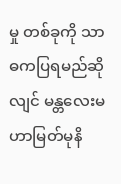မှု တစ်ခုကို သာဓကပြရမည်ဆိုလျင် မန္တလေးမဟာမြတ်မုနိ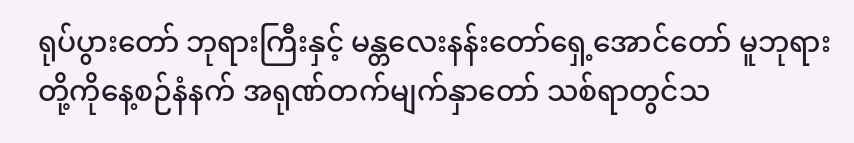ရုပ်ပွားတော် ဘုရားကြီးနှင့် မန္တလေးနန်းတော်ရှေ့အောင်တော် မူဘုရားတို့ကိုနေ့စဉ်နံနက် အရုဏ်တက်မျက်နှာတော် သစ်ရာတွင်သ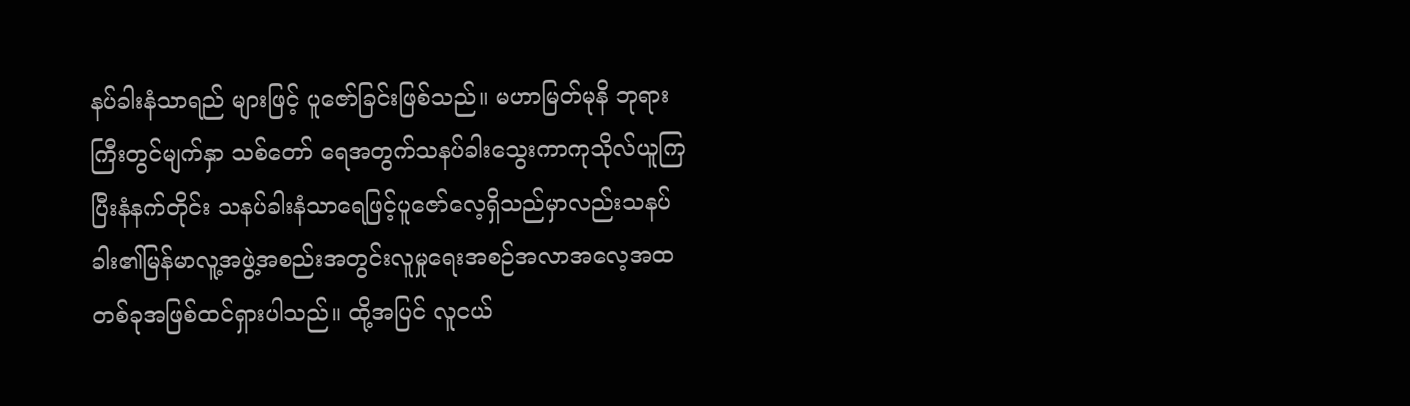နပ်ခါးနံသာရည် များဖြင့် ပူဇော်ခြင်းဖြစ်သည်။ မဟာမြတ်မုနိ ဘုရားကြီးတွင်မျက်နှာ သစ်တော် ရေအတွက်သနပ်ခါးသွေးကာကုသိုလ်ယူကြပြီးနံနက်တိုင်း သနပ်ခါးနံသာရေဖြင့်ပူဇော်လေ့ရှိသည်မှာလည်းသနပ်ခါး၏မြန်မာလူ့အဖွဲ့အစည်းအတွင်းလူမှုရေးအစဉ်အလာအလေ့အထ တစ်ခုအဖြစ်ထင်ရှားပါသည်။ ထို့အပြင် လူငယ်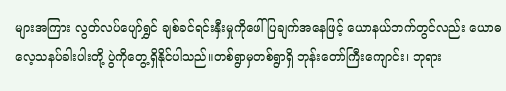များအကြား လွတ်လပ်ပျော်ရွှင် ချစ်ခင်ရင်းနှီးမှုကိုဖေါ်ပြချက်အနေဖြင့် ယောနယ်ဘက်တွင်လည်း ယောဓလေ့သနပ်ခါးပါးတို့ ပွဲကိုတွေ့ရှိနိုင်ပါသည်။တစ်ရွာမှတစ်ရွာရှိ ဘုန်းတော်ကြီးကျောင်း၊ ဘုရား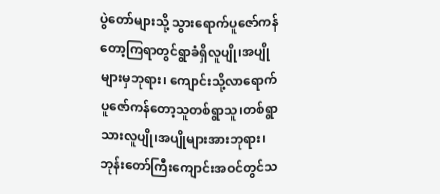ပွဲတော်များသို့ သွားရောက်ပူဇော်ကန်တော့ကြရာတွင်ရွာခံရှိလူပျို၊အပျိုများမှဘုရား၊ ကျောင်းသို့လာရောက်ပူဇော်ကန်တော့သူတစ်ရွာသူ၊တစ်ရွာသားလူပျို၊အပျိုများအားဘုရား၊ဘုန်းတော်ကြီးကျောင်းအဝင်တွင်သ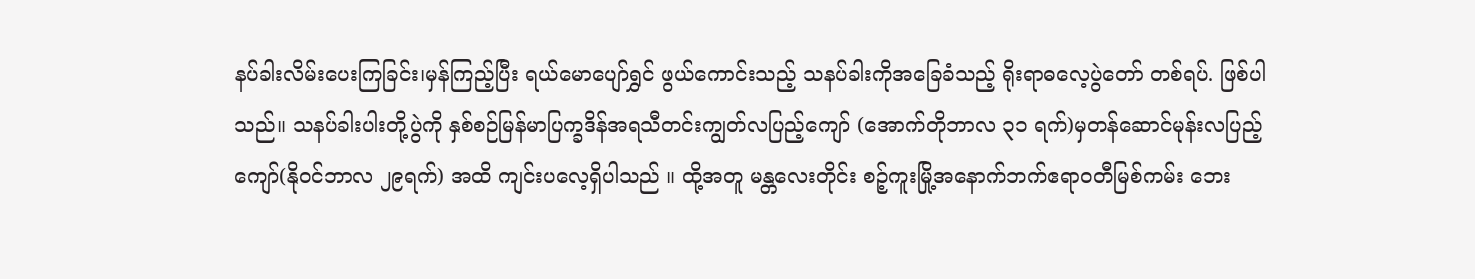နပ်ခါးလိမ်းပေးကြခြင်း၊မှန်ကြည့်ပြီး ရယ်မောပျော်ရွှင် ဖွယ်ကောင်းသည့် သနပ်ခါးကိုအခြေခံသည့် ရိုးရာဓလေ့ပွဲတော် တစ်ရပ်. ဖြစ်ပါသည်။ သနပ်ခါးပါးတို့ပွဲကို နှစ်စဉ်မြန်မာပြက္ခဒိန်အရသီတင်းကျွတ်လပြည့်ကျော် (အောက်တိုဘာလ ၃၁ ရက်)မှတန်ဆောင်မုန်းလပြည့်ကျော်(နိုဝင်ဘာလ ၂၉ရက်) အထိ ကျင်းပလေ့ရှိပါသည် ။ ထို့အတူ မန္တလေးတိုင်း စဉ့်ကူးမြို့အနောက်ဘက်ဧရာဝတီမြစ်ကမ်း ဘေး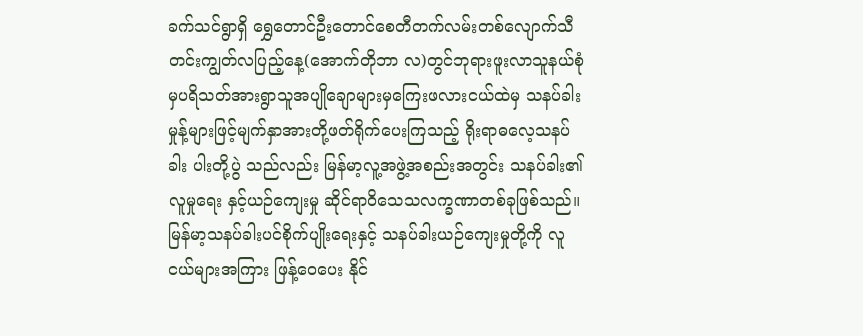ခက်သင်ရွာရှိ ရွှေတောင်ဦးတောင်စေတီတက်လမ်းတစ်လျောက်သီတင်းကျွတ်လပြည့်နေ့(အောက်တိုဘာ လ)တွင်ဘုရားဖူးလာသူနယ်စုံမှပရိသတ်အားရွာသူအပျိုချောများမှကြေးဖလားငယ်ထဲမှ သနပ်ခါးမှုန့်များဖြင့်မျက်နှာအားတို့ဖတ်ရိုက်ပေးကြသည့် ရိုးရာဓလေ့သနပ်ခါး ပါးတို့ပွဲ သည်လည်း မြန်မာ့လူ့အဖွဲ့အစည်းအတွင်း သနပ်ခါး၏ လူမှုရေး နှင့်ယဉ်ကျေးမှု ဆိုင်ရာဝိသေသလက္ခဏာတစ်ခုဖြစ်သည်။ မြန်မာ့သနပ်ခါးပင်စိုက်ပျိုးရေးနှင့် သနပ်ခါးယဉ်ကျေးမှုတို့ကို လူငယ်များအကြား ဖြန့်ဝေပေး နိုင်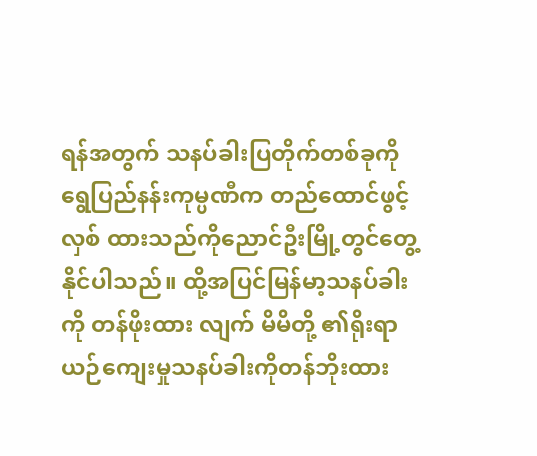ရန်အတွက် သနပ်ခါးပြတိုက်တစ်ခုကို ရွေပြည်နန်းကုမ္ပဏီက တည်ထောင်ဖွင့်လှစ် ထားသည်ကိုညောင်ဦးမြို့တွင်တွေ့နိုင်ပါသည်။ ထို့အပြင်မြန်မာ့သနပ်ခါးကို တန်ဖိုးထား လျက် မိမိတို့ ၏ရိုးရာယဉ်ကျေးမှုသနပ်ခါးကိုတန်ဘိုးထား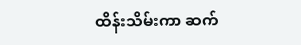ထိန်းသိမ်းကာ ဆက်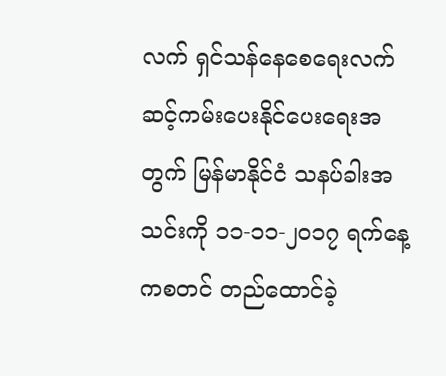လက် ရှင်သန်နေစေရေးလက်ဆင့်ကမ်းပေးနိုင်ပေးရေးအတွက် မြန်မာနိုင်ငံ သနပ်ခါးအသင်းကို ၁၁-၁၁-၂၀၁၇ ရက်နေ့ကစတင် တည်ထောင်ခဲ့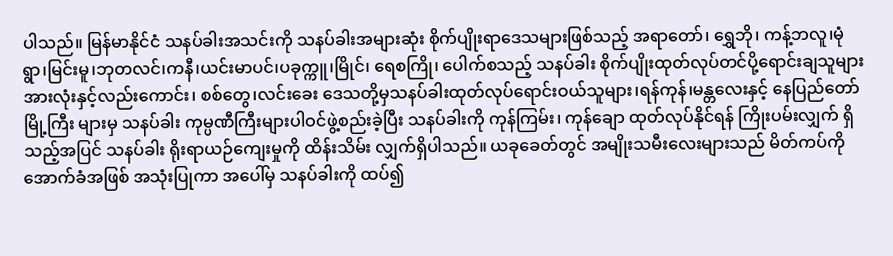ပါသည်။ မြန်မာနိုင်ငံ သနပ်ခါးအသင်းကို သနပ်ခါးအများဆုံး စိုက်ပျိုးရာဒေသများဖြစ်သည့် အရာတော်၊ ရွှေဘို၊ ကန့်ဘလူ၊မုံရွာ၊မြင်းမူ၊ဘုတလင်၊ကနီ၊ယင်းမာပင်၊ပခုက္ကူ၊မြိုင်၊ ရေစကြို၊ ပေါက်စသည့် သနပ်ခါး စိုက်ပျိုးထုတ်လုပ်တင်ပို့ရောင်းချသူများအားလုံးနှင့်လည်းကောင်း၊ စစ်တွေ၊လင်းခေး ဒေသတို့မှသနပ်ခါးထုတ်လုပ်ရောင်းဝယ်သူများ၊ရန်ကုန်၊မန္တလေးနှင့် နေပြည်တော် မြို့ကြီး များမှ သနပ်ခါး ကုမ္ပဏီကြီးများပါဝင်ဖွဲ့စည်းခဲ့ပြီး သနပ်ခါးကို ကုန်ကြမ်း၊ ကုန်ချော ထုတ်လုပ်နိုင်ရန် ကြိုးပမ်းလျှက် ရှိသည့်အပြင် သနပ်ခါး ရိုးရာယဉ်ကျေးမှုကို ထိန်းသိမ်း လျှက်ရှိပါသည်။ ယခုခေတ်တွင် အမျိုးသမီးလေးများသည် မိတ်ကပ်ကို အောက်ခံအဖြစ် အသုံးပြုကာ အပေါ်မှ သနပ်ခါးကို ထပ်၍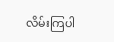လိမ်းကြပါ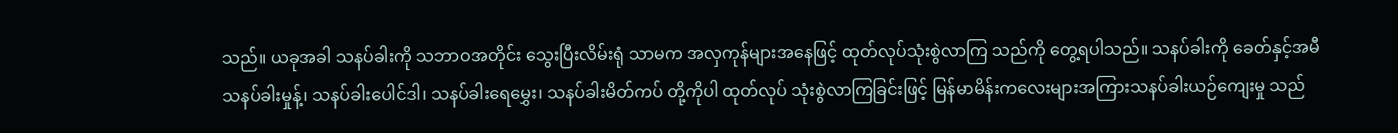သည်။ ယခုအခါ သနပ်ခါးကို သဘာဝအတိုင်း သွေးပြီးလိမ်းရုံ သာမက အလှကုန်များအနေဖြင့် ထုတ်လုပ်သုံးစွဲလာကြ သည်ကို တွေ့ရပါသည်။ သနပ်ခါးကို ခေတ်နှင့်အမီသနပ်ခါးမှုန့်၊ သနပ်ခါးပေါင်ဒါ၊ သနပ်ခါးရေမွှေး၊ သနပ်ခါးမိတ်ကပ် တို့ကိုပါ ထုတ်လုပ် သုံးစွဲလာကြခြင်းဖြင့် မြန်မာမိန်းကလေးများအကြားသနပ်ခါးယဉ်ကျေးမှု သည်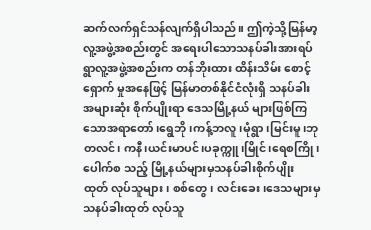ဆက်လက်ရှင်သန်လျက်ရှိပါသည်။ ဤကဲ့သို့မြန်မာ့လူ့အဖွဲ့အစည်းတွင် အရေးပါသောသနပ်ခါးအားရပ်ရွာလူ့အဖွဲ့အစည်းက တန်ဘိုးထား ထိန်းသိမ်း စောင့်ရှောက် မှုအနေဖြင့် မြန်မာတစ်နိုင်ငံလုံးရှိ သနပ်ခါးအများဆုံး စိုက်ပျိုးရာ ဒေသမြို့နယ် များဖြစ်ကြသောအရာတော်၊ရွေဘို၊ကန့်ဘလူ၊မုံရွာ၊မြင်းမူ၊ဘုတလင်၊ ကနီ၊ယင်းမာပင်၊ပခုက္ကူ၊မြိုင်၊ရေစကြို၊ပေါက်စ သည့် မြို့နယ်များမှသနပ်ခါးစိုက်ပျိုး ထုတ် လုပ်သူများ၊ စစ်တွေ၊ လင်းခေး၊ဒေသများမှသနပ်ခါးထုတ် လုပ်သူ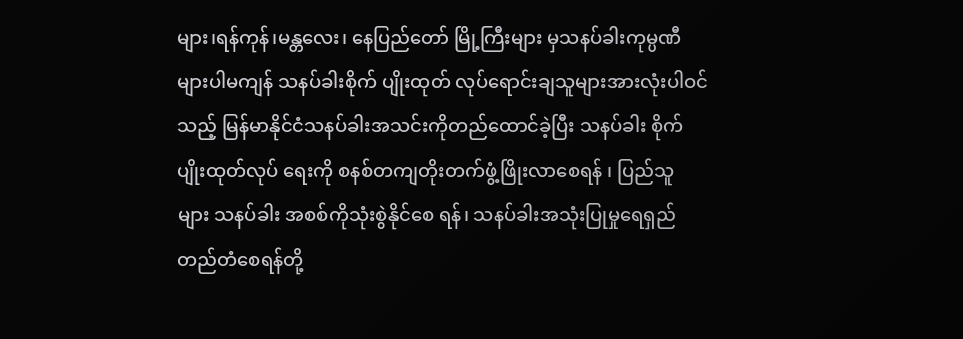များ၊ရန်ကုန်၊မန္တလေး၊ နေပြည်တော် မြို့ကြီးများ မှသနပ်ခါးကုမ္ပဏီများပါမကျန် သနပ်ခါးစိုက် ပျိုးထုတ် လုပ်ရောင်းချသူများအားလုံးပါဝင်သည့် မြန်မာနိုင်ငံသနပ်ခါးအသင်းကိုတည်ထောင်ခဲ့ပြီး သနပ်ခါး စိုက်ပျိုးထုတ်လုပ် ရေးကို စနစ်တကျတိုးတက်ဖွံ့ဖြိုးလာစေရန် ၊ ပြည်သူ များ သနပ်ခါး အစစ်ကိုသုံးစွဲနိုင်စေ ရန်၊ သနပ်ခါးအသုံးပြုမှုရေရှည် တည်တံစေရန်တို့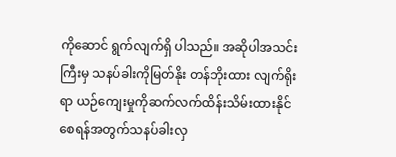ကိုဆောင် ရွက်လျက်ရှိ ပါသည်။ အဆိုပါအသင်းကြီးမှ သနပ်ခါးကိုမြတ်နိုး တန်ဘိုးထား လျက်ရိုးရာ ယဉ်ကျေးမှုကိုဆက်လက်ထိန်းသိမ်းထားနိုင်စေရန်အတွက်သနပ်ခါးလှ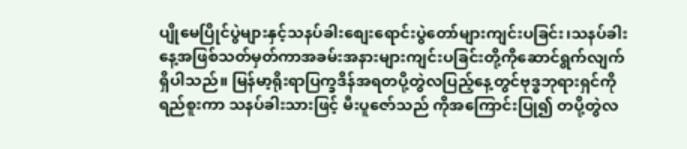ပျိုမေပြိုင်ပွဲများနှင့်သနပ်ခါးစျေးရောင်းပွဲတော်များကျင်းပခြင်း၊သနပ်ခါးနေ့အဖြစ်သတ်မှတ်ကာအခမ်းအနားများကျင်းပခြင်းတို့ကိုဆောင်ရွက်လျက်ရှိပါသည်။ မြန်မာ့ရိုးရာပြက္ခဒိန်အရတပို့တွဲလပြည့်နေ့တွင်ဗုဒ္ဓဘုရားရှင်ကိုရည်စူးကာ သနပ်ခါးသားဖြင့် မီးပူဇော်သည် ကိုအကြောင်းပြု၍ တပို့တွဲလ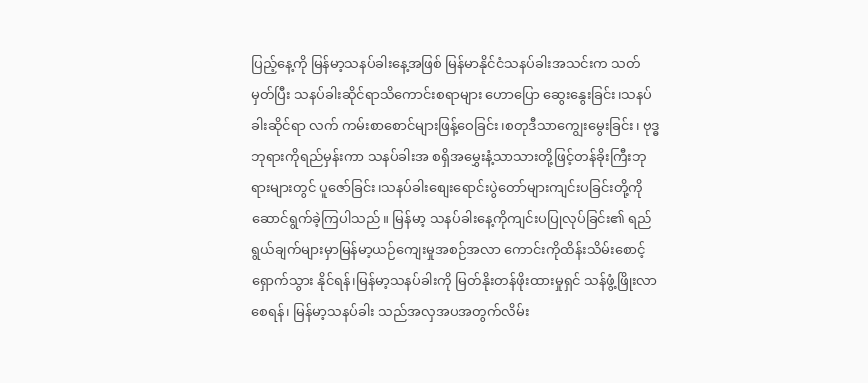ပြည့်နေ့ကို မြန်မာ့သနပ်ခါးနေ့အဖြစ် မြန်မာနိုင်ငံသနပ်ခါးအသင်းက သတ်မှတ်ပြီး သနပ်ခါးဆိုင်ရာသိကောင်းစရာများ ဟောပြော ဆွေးနွေးခြင်း၊သနပ်ခါးဆိုင်ရာ လက် ကမ်းစာစောင်များဖြန့်ဝေခြင်း၊စတုဒီသာကျွေးမွေးခြင်း၊ ဗုဒ္ဓဘုရားကိုရည်မှန်းကာ သနပ်ခါးအ စရှိအမွှေးနံ့သာသားတို့ဖြင့်တန်ခိုးကြီးဘုရားများတွင် ပူဇော်ခြင်း၊သနပ်ခါးစျေးရောင်းပွဲတော်များကျင်းပခြင်းတို့ကိုဆောင်ရွက်ခဲ့ကြပါသည်။ မြန်မာ့ သနပ်ခါးနေ့ကိုကျင်းပပြုလုပ်ခြင်း၏ ရည်ရွယ်ချက်များမှာမြန်မာ့ယဉ်ကျေးမှုအစဉ်အလာ ကောင်းကိုထိန်းသိမ်းစောင့်ရှောက်သွား နိုင်ရန်၊မြန်မာ့သနပ်ခါးကို မြတ်နိုးတန်ဖိုးထားမှုရှင် သန်ဖွံ့ဖြိုးလာစေရန်၊ မြန်မာ့သနပ်ခါး သည်အလှအပအတွက်လိမ်း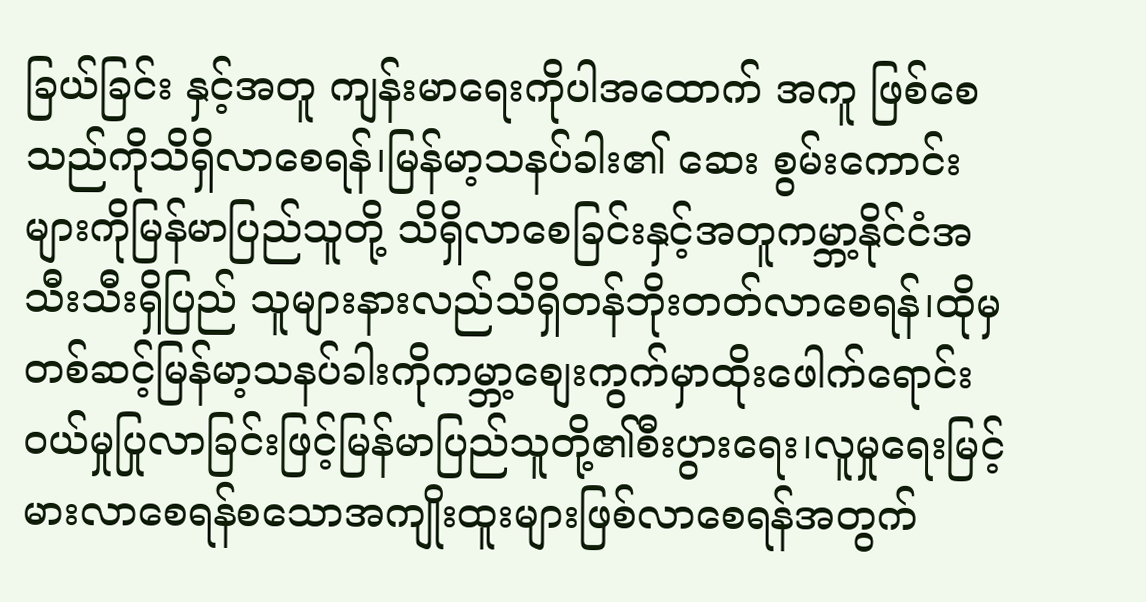ခြယ်ခြင်း နှင့်အတူ ကျန်းမာရေးကိုပါအထောက် အကူ ဖြစ်စေသည်ကိုသိရှိလာစေရန်၊မြန်မာ့သနပ်ခါး၏ ဆေး စွမ်းကောင်းများကိုမြန်မာပြည်သူတို့ သိရှိလာစေခြင်းနှင့်အတူကမ္ဘာ့နိုင်ငံအသီးသီးရှိပြည် သူများနားလည်သိရှိတန်ဘိုးတတ်လာစေရန်၊ထိုမှတစ်ဆင့်မြန်မာ့သနပ်ခါးကိုကမ္ဘာ့စျေးကွက်မှာထိုးဖေါက်ရောင်းဝယ်မှုပြုလာခြင်းဖြင့်မြန်မာပြည်သူတို့၏စီးပွားရေး၊လူမှုရေးမြင့်မားလာစေရန်စသောအကျိုးထူးများဖြစ်လာစေရန်အတွက်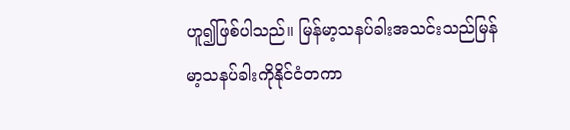ဟူ၍ဖြစ်ပါသည်။ မြန်မာ့သနပ်ခါးအသင်းသည်မြန်မာ့သနပ်ခါးကိုနိုင်ငံတကာ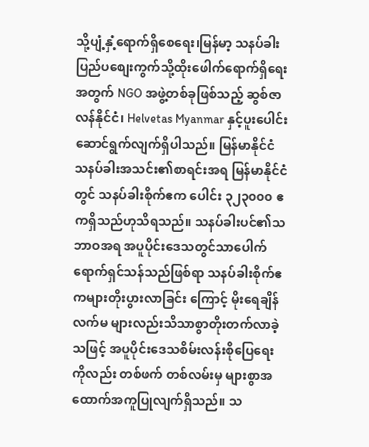သို့ပျံ့နှံ့ရောက်ရှိစေရေး၊မြန်မာ့ သနပ်ခါးပြည်ပစျေးကွက်သို့ထိုးဖေါက်ရောက်ရှိရေးအတွက် NGO အဖွဲ့တစ်ခုဖြစ်သည့် ဆွစ်ဇာလန်နိုင်ငံ၊ Helvetas Myanmar နှင့်ပူးပေါင်းဆောင်ရွက်လျက်ရှိပါသည်။ မြန်မာနိုင်ငံသနပ်ခါးအသင်း၏စာရင်းအရ မြန်မာနိုင်ငံတွင် သနပ်ခါးစိုက်ဧက ပေါင်း ၃၂၃၀၀၀ ဧကရှိသည်ဟုသိရသည်။ သနပ်ခါးပင်၏သဘာဝအရ အပူပိုင်းဒေသတွင်သာပေါက် ရောက်ရှင်သန်သည်ဖြစ်ရာ သနပ်ခါးစိုက်ဧကများတိုးပွားလာခြင်း ကြောင့် မိုးရေချိန် လက်မ များလည်းသိသာစွာတိုးတက်လာခဲ့သဖြင့် အပူပိုင်းဒေသစိမ်းလန်းစိုပြေရေးကိုလည်း တစ်ဖက် တစ်လမ်းမှ များစွာအထောက်အကူပြုလျက်ရှိသည်။ သ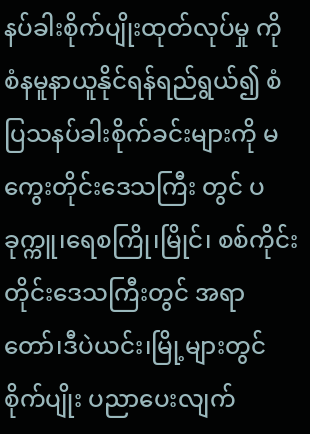နပ်ခါးစိုက်ပျိုးထုတ်လုပ်မှု ကို စံနမူနာယူနိုင်ရန်ရည်ရွယ်၍ စံပြသနပ်ခါးစိုက်ခင်းများကို မကွေးတိုင်းဒေသကြီး တွင် ပခုက္ကူ၊ရေစကြို၊မြိုင်၊ စစ်ကိုင်းတိုင်းဒေသကြီးတွင် အရာတော်၊ဒီပဲယင်း၊မြို့များတွင်စိုက်ပျိုး ပညာပေးလျက်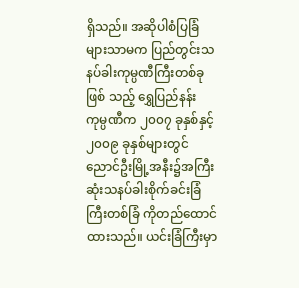ရှိသည်။ အဆိုပါစံပြခြံများသာမက ပြည်တွင်းသနပ်ခါးကုမ္ပဏီကြီးတစ်ခု ဖြစ် သည့် ရွှေပြည်နန်း ကုမ္ပဏီက ၂၀၀၇ ခုနှစ်နှင့် ၂၀၀၉ ခုနှစ်များတွင် ညောင်ဦးမြို့အနီး၌အကြီးဆုံးသနပ်ခါးစိုက်ခင်းခြံကြီးတစ်ခြံ ကိုတည်ထောင်ထားသည်။ ယင်းခြံကြီးမှာ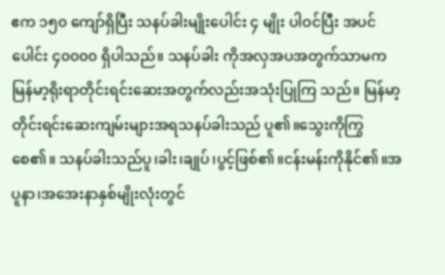ဧက ၁၅၀ ကျော်ရှိပြီး သနပ်ခါးမျိုးပေါင်း ၄ မျိုး ပါဝင်ပြီး အပင်ပေါင်း ၄၀၀၀၀ ရှိပါသည်။ သနပ်ခါး ကိုအလှအပအတွက်သာမက မြန်မာ့ရိုးရာတိုင်းရင်းဆေးအတွက်လည်းအသုံးပြုကြ သည်။ မြန်မာ့တိုင်းရင်းဆေးကျမ်းများအရသနပ်ခါးသည် ပူ၏။သွေးကိုကြွစေ၏။ သနပ်ခါးသည်ပူ၊ခါး၊ချုပ်၊ပွင့်ဖြစ်၏။ငန်းမန်းကိုနိုင်၏။အပူနာ၊အအေးနာနှစ်မျိုးလုံးတွင်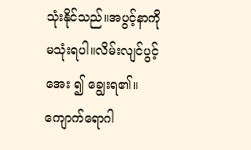သုံးနိုင်သည်။အပွင့်နာကိုမသုံးရပါ။လိမ်းလျင်ပွင့်အေး ၍ ချွေးရ၏။ကျောက်ရောဂါ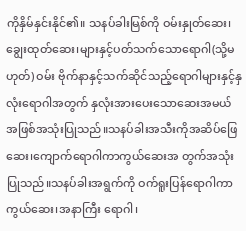ကိုနှိမ်နှင်းနိုင်၏။ သနပ်ခါးမြစ်ကို ဝမ်းနှုတ်ဆေး၊ချွေးထုတ်ဆေး၊များနှင့်ပတ်သက်သောရောဂါ(သို့မဟုတ်) ဝမ်း ဗိုက်နာနှင့်သက်ဆိုင်သည့်ရောဂါများနှင့်နှလုံးရောဂါအတွက် နှလုံးအားပေးသောဆေးအမယ် အဖြစ်အသုံးပြုသည်။သနပ်ခါးအသီးကိုအဆိပ်ဖြေဆေး၊ကျောက်ရောဂါကာကွယ်ဆေးအ တွက်အသုံးပြုသည်။သနပ်ခါးအရွက်ကို ဝက်ရူးပြန်ရောဂါကာကွယ်ဆေး၊အနာကြီး ရောဂါ၊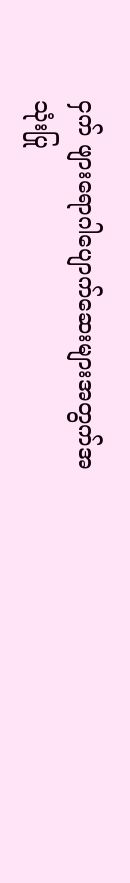ငှက် ဖျားရောဂါပျောက်ဆေးများအတွက်အသုံးပြု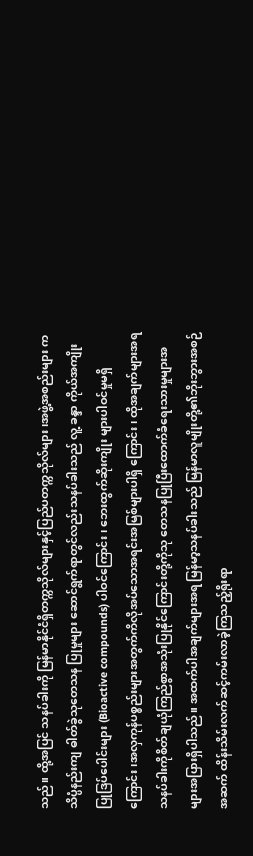သည်။ ထို့အပြင် သနပ်ခါးကို မြန်မာနိုင်ငံရှိတက္ကသိုလ်များနှင့်ပြည်ပတက္ကသိုလ်များ၊အဖွဲ့အစည်းများ က သိပ္ပံနည်းကျ ဓါတ်ခွဲသုတေသန ပြုမှုများ ဆောင်ရွက်ရာတွင်လည်းသနပ်ခါးသည် လူ့ ခန္ဒာ ကိုယ်အကျိုးပြုဒြပ်ပေါင်းများ (Bioactive compounds) ပါဝင်ကြောင်း၊ ဘေးထွက်ဆိုးကျိုး များပါဝင်မှုမရှိကြောင်း၊အလှကုန်ပစ္စည်းများအတွက်ကိလိုအပ်သောအရင်းအမြစ်များပါရှိ ကြောင်း၊ ထိုအချက်များအရ သနပ်ခါးကိုစိတ်ချယုံကြည်စွာအသုံးပြုနိုင်ကြောင်းတို့ကိုသု တေသနပြုပြီးထောက်ခံရေးသားမှုများအများအပြားရှိပါသည်။ အထက်ပါအချက်များအရ မြန်မာ့သနပ်ခါးသည် မြန်မာလူမျိုးတို့၏ဘိုးဘွားအစဉ်အဆက် ထိန်းသိမ်းလက်ဆင့်ကမ်းလာခဲ့ကြသည့်ရိုးရာ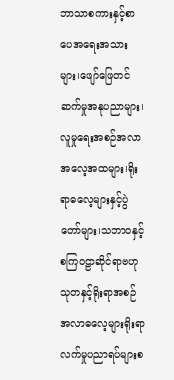ဘာသာစကားနှင့်စာပေအရေးအသားများ၊ဖျော်ဖြေတင်ဆက်မှုအနုပညာများ၊လူမှုရေးအစဉ်အလာအလေ့အထများ၊ရိုးရာဓလေ့များနှင့်ပွဲတော်များ၊သဘာဝနှင့်စကြဝဠာဆိုင်ရာဗဟုသုတနှင့်ရိုးရာအစဉ်အလာဓလေ့များရိုးရာလက်မှုပညာရပ်များစ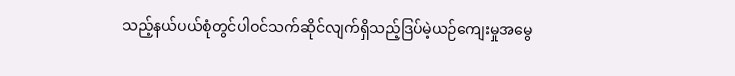သည့်နယ်ပယ်စုံတွင်ပါဝင်သက်ဆိုင်လျက်ရှိသည့်ဒြပ်မဲ့ယဉ်ကျေးမှုအမွေ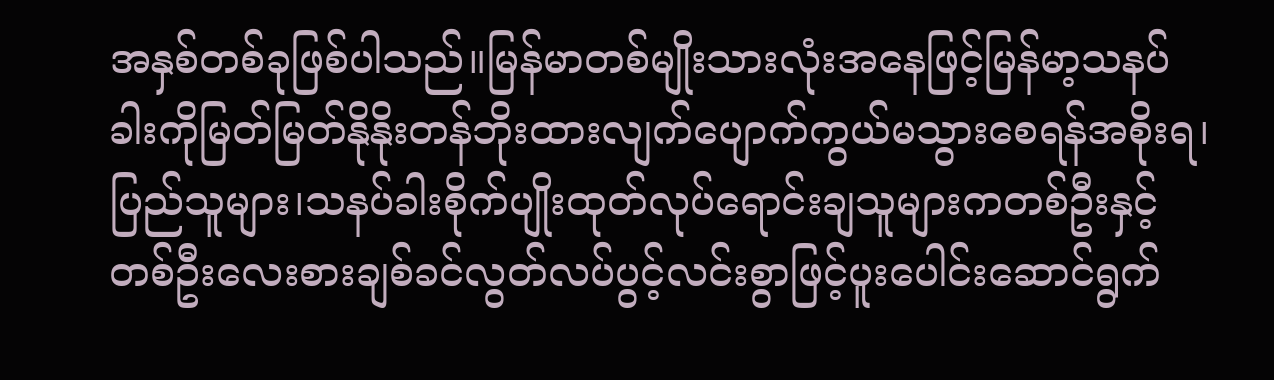အနှစ်တစ်ခုဖြစ်ပါသည်။မြန်မာတစ်မျိုးသားလုံးအနေဖြင့်မြန်မာ့သနပ်ခါးကိုမြတ်မြတ်နိုနိုးတန်ဘိုးထားလျက်ပျောက်ကွယ်မသွားစေရန်အစိုးရ၊ပြည်သူများ၊သနပ်ခါးစိုက်ပျိုးထုတ်လုပ်ရောင်းချသူများကတစ်ဦးနှင့်တစ်ဦးလေးစားချစ်ခင်လွတ်လပ်ပွင့်လင်းစွာဖြင့်ပူးပေါင်းဆောင်ရွက်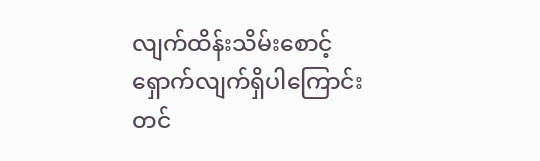လျက်ထိန်းသိမ်းစောင့်ရှောက်လျက်ရှိပါကြောင်းတင်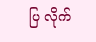ပြ လိုက်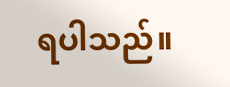ရပါသည်။